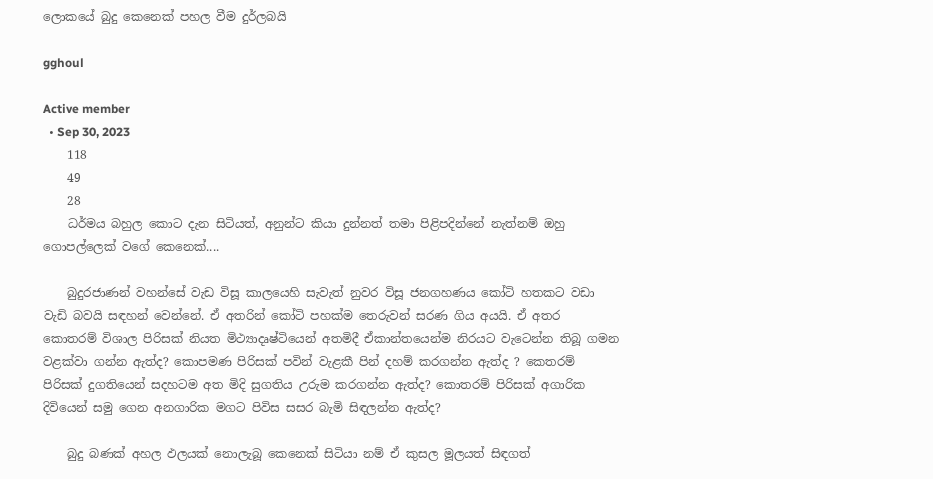ලොකයේ බුදු කෙනෙක් පහල වීම දුර්ලබයි

gghoul

Active member
  • Sep 30, 2023
    118
    49
    28
    ධර්මය බහුල කොට දැන සිටියත්, අනුන්ට කියා දුන්නත් තමා පිළිපදින්නේ නැත්නම් ඔහු ගොපල්ලෙක් වගේ කෙනෙක්....

    බුදුරජාණන් වහන්සේ වැඩ විසූ කාලයෙහි සැවැත් නුවර විසූ ජනගහණය කෝටි හතකට වඩා වැඩි බවයි සඳහන් වෙන්නේ. ඒ අතරින් කෝටි පහක්ම තෙරුවන් සරණ ගිය අයයි. ඒ අතර කොතරම් විශාල පිරිසක් නියත මිථ්‍යාදෘෂ්ටියෙන් අතමිදී ඒකාන්තයෙන්ම නිරයට වැටෙන්න තිබූ ගමන වළක්වා ගන්න ඇත්ද? කොපමණ පිරිසක් පවින් වැළකී පින් දහම් කරගන්න ඇත්ද ? කෙතරම් පිරිසක් දුගතියෙන් සදහටම අත මිදි සුගතිය උරුම කරගන්න ඇත්ද? කොතරම් පිරිසක් අගාරික දිවියෙන් සමු ගෙන අනගාරික මගට පිවිස සසර බැමි සිඳලන්න ඇත්ද?

    බුදු බණක් අහල ඵලයක් නොලැබූ කෙනෙක් සිටියා නම් ඒ කුසල මූලයත් සිඳගත්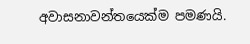අවාසනාවන්තයෙක්ම පමණයි.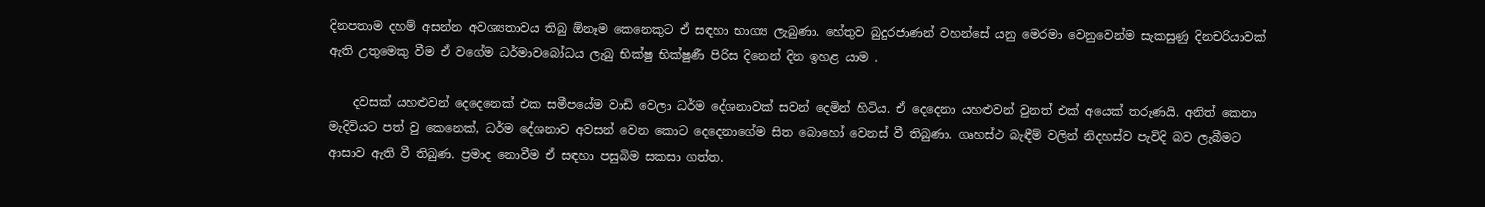දිනපතාම දහම් අසන්න අවශ්‍යතාවය තිබු ඕනෑම කෙනෙකුට ඒ සඳහා භාග්‍ය ලැබුණා. හේතුව බුදුරජාණන් වහන්සේ යනු මෙරමා වෙනුවෙන්ම සැකසුණු දිනචරියාවක් ඇති උතුමෙකු වීම ඒ වගේම ධර්මාවබෝධය ලැබු භික්ෂු භික්ෂුණී පිරිස දිනෙන් දින ඉහළ යාම .

    දවසක් යහළුවන් දෙදෙනෙක් එක සමීපයේම වාඩි වෙලා ධර්ම දේශනාවක් සවන් දෙමින් හිටිය. ඒ දෙදෙනා යහළුවන් වුනත් එක් අයෙක් තරුණයි. අනිත් කෙනා මැදිවියට පත් වු කෙනෙක්, ධර්ම දේශනාව අවසන් වෙන කොට දෙදෙනාගේම සිත බොහෝ වෙනස් වී තිබුණා. ගෘහස්ථ බැඳීම් වලින් නිදහස්ව පැවිදි බව ලැබීමට ආසාව ඇති වී තිබුණ. ප්‍රමාද නොවීම ඒ සඳහා පසුබිම සකසා ගත්ත.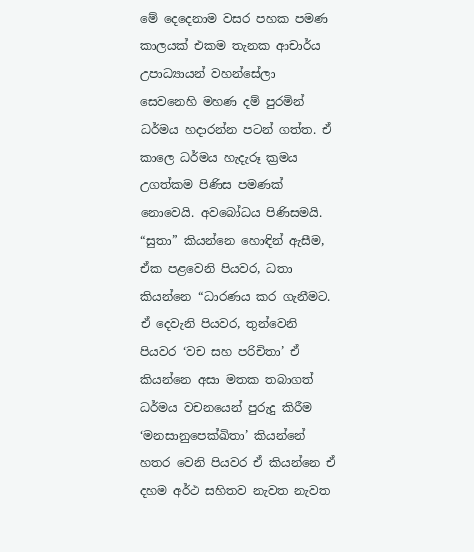මේ දෙදෙනාම වසර පහක පමණ කාලයක් එකම තැනක ආචාර්ය උපාධ්‍යායන් වහන්සේලා සෙවනෙහි මහණ දම් පුරමින් ධර්මය හදාරන්න පටන් ගත්ත. ඒ කාලෙ ධර්මය හැදැරූ ක්‍රමය උගත්කම පිණිස පමණක් නොවෙයි. අවබෝධය පිණිසමයි. “සුතා” කියන්නෙ හොඳින් ඇසීම, ඒක පළවෙනි පියවර, ධතා කියන්නෙ “ධාරණය කර ගැනීමට. ඒ දෙවැනි පියවර, තුන්වෙනි පියවර ‘වච සහ පරිචිතා’ ඒ කියන්නෙ අසා මතක තබාගත් ධර්මය වචනයෙන් පුරුදු කිරීම ‘මනසානුපෙක්ඛිතා’ කියන්නේ හතර වෙනි පියවර ඒ කියන්නෙ ඒ දහම අර්ථ සහිතව නැවත නැවත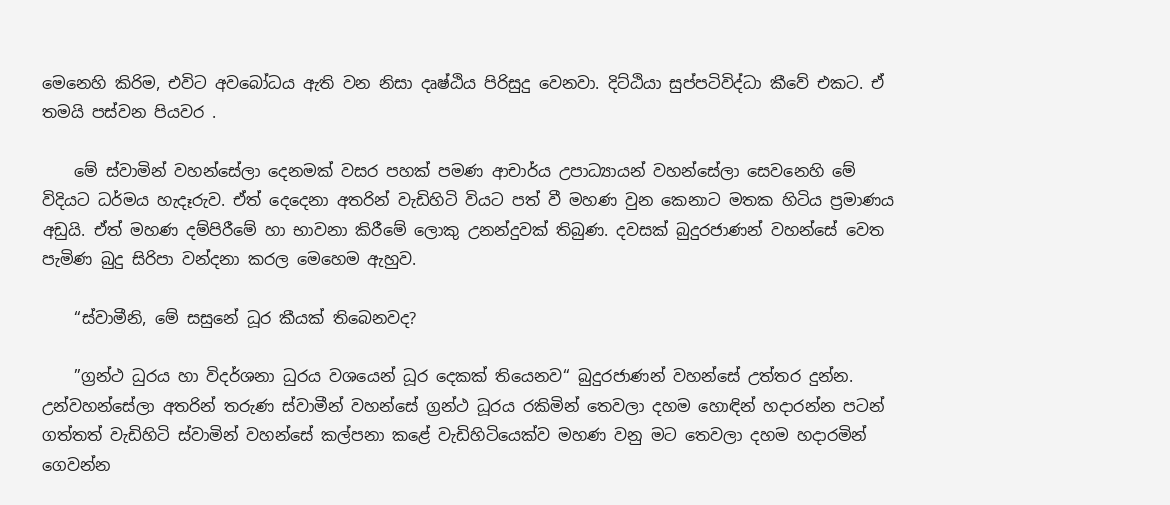මෙනෙහි කිරිම, එවිට අවබෝධය ඇති වන නිසා දෘෂ්ඨිය පිරිසුදු වෙනවා. දිට්ඨියා සුප්පටිවිද්ධා කීවේ එකට. ඒ තමයි පස්වන පියවර .

    මේ ස්වාමින් වහන්සේලා දෙනමක් වසර පහක් පමණ ආචාර්ය උපාධ්‍යායන් වහන්සේලා සෙවනෙහි මේ විදියට ධර්මය හැදෑරුව. ඒත් දෙදෙනා අතරින් වැඩිහිටි වියට පත් වී මහණ වුන කෙනාට මතක හිටිය ප්‍රමාණය අඩුයි. ඒත් මහණ දම්පිරීමේ හා භාවනා කිරීමේ ලොකු උනන්දුවක් තිබුණ. දවසක් බුදුරජාණන් වහන්සේ වෙත පැමිණ බුදු සිරිපා වන්දනා කරල මෙහෙම ඇහුව.

    “ස්වාමීනි, මේ සසුනේ ධූර කීයක් තිබෙනවද?

    ”ග්‍රන්ථ ධුරය හා විදර්ශනා ධුරය වශයෙන් ධූර දෙකක් තියෙනව“ බුදුරජාණන් වහන්සේ උත්තර දුන්න. උන්වහන්සේලා අතරින් තරුණ ස්වාමීන් වහන්සේ ග්‍රන්ථ ධූරය රකිමින් තෙවලා දහම හොඳින් හදාරන්න පටන් ගත්තත් වැඩිහිටි ස්වාමින් වහන්සේ කල්පනා කළේ වැඩිහිටියෙක්ව මහණ වනු මට තෙවලා දහම හදාරමින් ගෙවන්න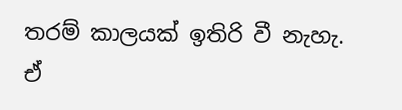තරම් කාලයක් ඉතිරි වී නැහැ. ඒ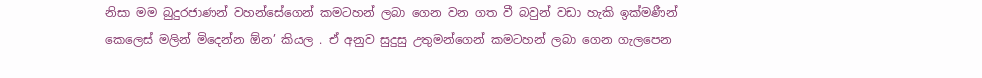නිසා මම බුදුරජාණන් වහන්සේගෙන් කමටහන් ලබා ගෙන වන ගත වී බවුන් වඩා හැකි ඉක්මණීන් කෙලෙස් මලින් මිදෙන්න ඕන’ කියල . ඒ අනුව සුදුසු උතුමන්ගෙන් කමටහන් ලබා ගෙන ගැලපෙන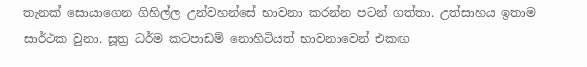තැනක් සොයාගෙන ගිහිල්ල උන්වහන්සේ භාවනා කරන්න පටන් ගත්තා. උත්සාහය ඉතාම සාර්ථක වුනා. සූත්‍ර ධර්ම කටපාඩම් නොහිටියත් භාවනාවෙන් එකඟ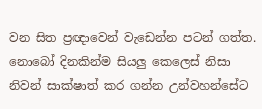වන සිත ප්‍රඥාවෙන් වැඩෙන්න පටන් ගත්ත. නොබෝ දිනකින්ම සියලු කෙලෙස් නිසා නිවන් සාක්ෂාත් කර ගන්න උන්වහන්සේට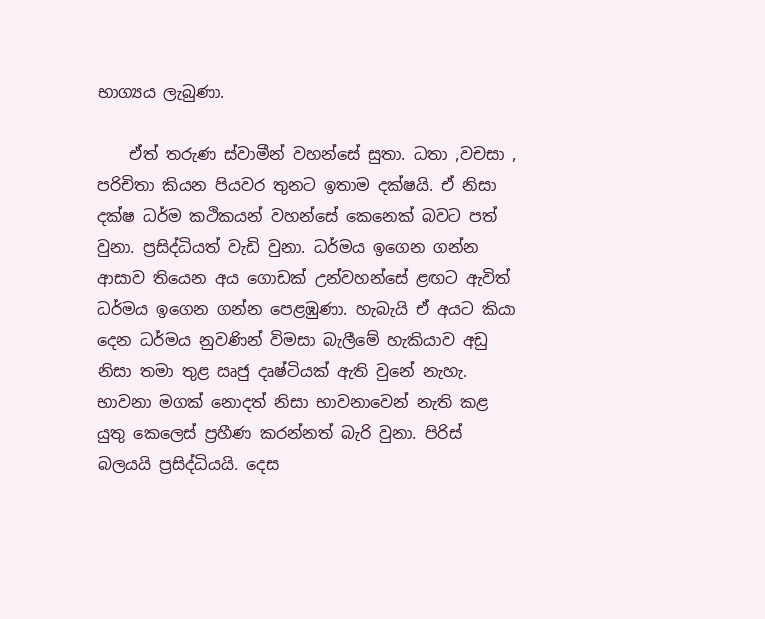භාග්‍යය ලැබුණා.

    ඒත් තරුණ ස්වාමීන් වහන්සේ සුතා. ධතා ,වචසා , පරිචිතා කියන පියවර තුනට ඉතාම දක්ෂයි. ඒ නිසා දක්ෂ ධර්ම කථිකයන් වහන්සේ කෙනෙක් බවට පත් වුනා. ප්‍රසිද්ධියත් වැඩි වුනා. ධර්මය ඉගෙන ගන්න ආසාව තියෙන අය ගොඩක් උන්වහන්සේ ළඟට ඇවිත් ධර්මය ඉගෙන ගන්න පෙළඹුණා. හැබැයි ඒ අයට කියා දෙන ධර්මය නුවණින් විමසා බැලීමේ හැකියාව අඩු නිසා තමා තුළ ඍජු දෘෂ්ටියක් ඇති වුනේ නැහැ. භාවනා මගක් නොදත් නිසා භාවනාවෙන් නැති කළ යුතු කෙලෙස් ප්‍රහීණ කරන්නත් බැරි වුනා. පිරිස් බලයයි ප්‍රසිද්ධියයි. දෙස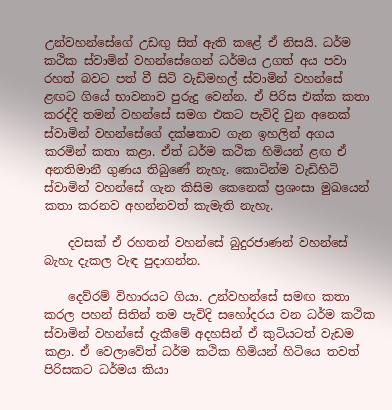උන්වහන්සේගේ උඩඟු සිත් ඇති කළේ ඒ නිසයි. ධර්ම කථික ස්වාමින් වහන්සේගෙන් ධර්මය උගත් අය පවා රහත් බවට පත් වී සිටි වැඩිමහල් ස්වාමින් වහන්සේ ළඟට ගියේ භාවනාව පුරුදු වෙන්න. ඒ පිරිස එක්ක කතා කරද්දි තමන් වහන්සේ සමග එකට පැවිදි වුන අනෙක් ස්වාමින් වහන්සේගේ දක්ෂතාව ගැන ඉහලින් අගය කරමින් කතා කළා. ඒත් ධර්ම කථික හිමියන් ළඟ ඒ අනතිමානී ගුණය තිබුණේ නැහැ. කොටින්ම වැඩිහිටි ස්වාමින් වහන්සේ ගැන කිසිම කෙනෙක් ප්‍රශංසා මුඛයෙන් කතා කරනව අහන්නවත් කැමැති නැහැ.

    දවසක් ඒ රහතන් වහන්සේ බුදුරජාණන් වහන්සේ බැහැ දැකල වැඳ පුදාගන්න.

    දෙව්රම් විහාරයට ගියා. උන්වහන්සේ සමඟ කතා කරල පහන් සිතින් තම පැවිදි සහෝදරය වන ධර්ම කථික ස්වාමින් වහන්සේ දැකීමේ අදහසින් ඒ කුටියටත් වැඩම කළා. ඒ වෙලාවේත් ධර්ම කථික හිමියන් හිටියෙ තවත් පිරිසකට ධර්මය කියා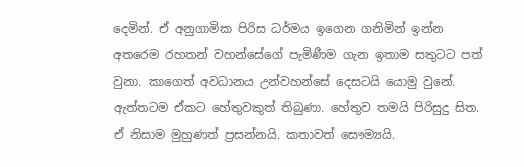දෙමින්. ඒ අනුගාමික පිරිස ධර්මය ඉගෙන ගනිමින් ඉන්න අතරෙම රහතන් වහන්සේගේ පැමිණීම ගැන ඉතාම සතුටට පත් වුනා. කාගෙත් අවධානය උන්වහන්සේ දෙසටයි යොමු වුනේ. ඇත්තටම ඒකට හේතුවකුත් තිබුණා. හේතුව තමයි පිරිසුදු සිත. ඒ නිසාම මුහුණත් ප්‍රසන්නයි. කතාවත් සෞම්‍යයි.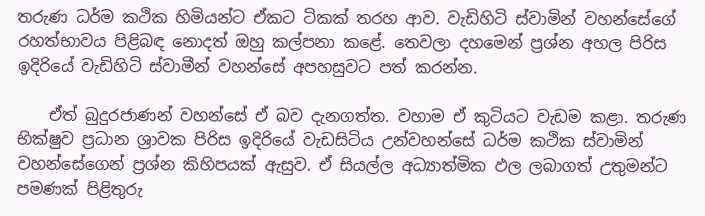තරුණ ධර්ම කථික හිමියන්ට ඒකට ටිකක් තරහ ආව. වැඩිහිටි ස්වාමින් වහන්සේගේ රහත්භාවය පිළිබඳ නොදත් ඔහු කල්පනා කළේ. තෙවලා දහමෙන් ප්‍රශ්න අහල පිරිස ඉදිරියේ වැඩිහිටි ස්වාමීන් වහන්සේ අපහසුවට පත් කරන්න.

    ඒත් බුදුරජාණන් වහන්සේ ඒ බව දැනගත්ත. වහාම ඒ කුටියට වැඩම කළා. තරුණ භික්ෂුව ප්‍රධාන ශ්‍රාවක පිරිස ඉදිරියේ වැඩසිටිය උන්වහන්සේ ධර්ම කථික ස්වාමින් වහන්සේගෙන් ප්‍රශ්න කිහිපයක් ඇසුව. ඒ සියල්ල අධ්‍යාත්මික ඵල ලබාගත් උතුමන්ට පමණක් පිළිතුරු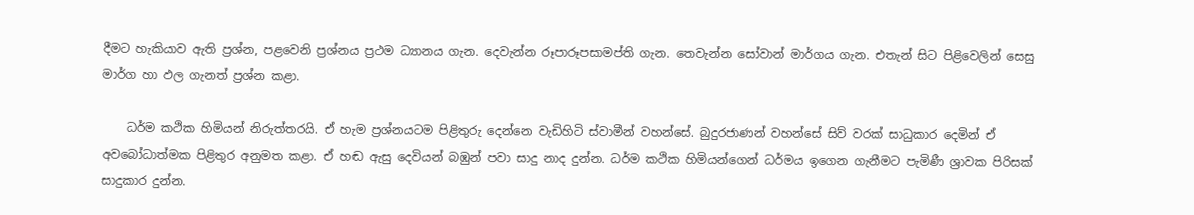දීමට හැකියාව ඇති ප්‍රශ්න, පළවෙනි ප්‍රශ්නය ප්‍රථම ධ්‍යානය ගැන. දෙවැන්න රූපාරූපසාමප්ති ගැන. තෙවැන්න සෝවාන් මාර්ගය ගැන. එතැන් සිට පිළිවෙලින් සෙසු මාර්ග හා ඵල ගැනත් ප්‍රශ්න කළා.

    ධර්ම කථික හිමියන් නිරුත්තරයි. ඒ හැම ප්‍රශ්නයටම පිළිතුරු දෙන්නෙ වැඩිහිටි ස්වාමීන් වහන්සේ. බුදුරජාණන් වහන්සේ සිව් වරක් සාධුකාර දෙමින් ඒ අවබෝධාත්මක පිළිතුර අනුමත කළා. ඒ හඬ ඇසු දෙවියන් බඹුන් පවා සාදු නාද දුන්න. ධර්ම කථික හිමියන්ගෙන් ධර්මය ඉගෙන ගැනීමට පැමිණී ශ්‍රාවක පිරිසක් සාදුකාර දුන්න.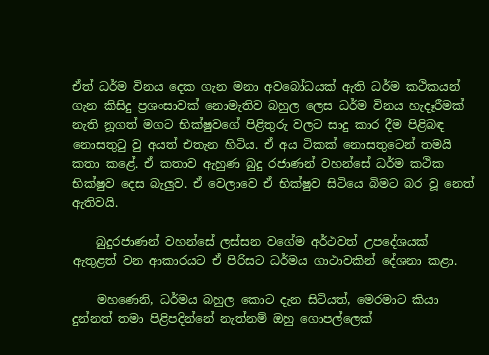ඒත් ධර්ම විනය දෙක ගැන මනා අවබෝධයක් ඇති ධර්ම කථිකයන් ගැන කිසිදු ප්‍රශංසාවක් නොමැතිව බහුල ලෙස ධර්ම විනය හැදෑරීමක් නැති නූගත් මගට භික්ෂුවගේ පිළිතුරු වලට සාදු කාර දීම පිළිබඳ නොසතුටු වු අයත් එතැන හිටිය. ඒ අය ටිකක් නොසතුටෙන් තමයි කතා කළේ. ඒ කතාව ඇහුණ බුදු රජාණන් වහන්සේ ධර්ම කථික භික්ෂුව දෙස බැලුව. ඒ වෙලාවෙ ඒ භික්ෂුව සිටියෙ බිමට බර වූ නෙත් ඇතිවයි.

    බුදුරජාණන් වහන්සේ ලස්සන වගේම අර්ථවත් උපදේශයක් ඇතුළත් වන ආකාරයට ඒ පිරිසට ධර්මය ගාථාවකින් දේශනා කළා.

    මහණෙනි, ධර්මය බහුල කොට දැන සිටියත්, මෙරමාට කියා දුන්නත් තමා පිළිපදින්නේ නැත්නම් ඔහු ගොපල්ලෙක්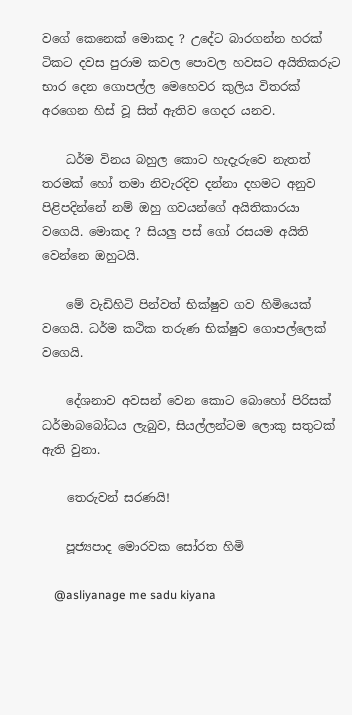වගේ කෙනෙක් මොකද ? උදේට බාරගන්න හරක් ටිකට දවස පුරාම කවල පොවල හවසට අයිතිකරුට භාර දෙන ගොපල්ල මෙහෙවර කුලිය විතරක් අරගෙන හිස් වූ සිත් ඇතිව ගෙදර යනව.

    ධර්ම විනය බහුල කොට හැදැරුවෙ නැතත් තරමක් හෝ තමා නිවැරදිව දන්නා දහමට අනුව පිළිපදින්නේ නම් ඔහු ගවයන්ගේ අයිතිකාරයා වගෙයි. මොකද ? සියලු පස් ගෝ රසයම අයිති වෙන්නෙ ඔහුටයි.

    මේ වැඩිහිටි පින්වත් භික්ෂුව ගව හිමියෙක් වගෙයි. ධර්ම කථික තරුණ භික්ෂුව ගොපල්ලෙක් වගෙයි.

    දේශනාව අවසන් වෙන කොට බොහෝ පිරිසක් ධර්මාබබෝධය ලැබුව, සියල්ලන්ටම ලොකු සතුටක් ඇති වුනා.

    තෙරුවන් සරණයි!

    පූජ්‍යපාද මොරවක සෝරත හිමි

    @asliyanage me sadu kiyana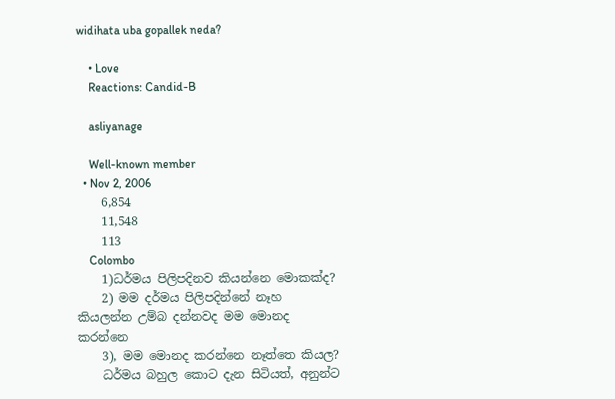widihata uba gopallek neda?

    • Love
    Reactions: Candid-B

    asliyanage

    Well-known member
  • Nov 2, 2006
    6,854
    11,548
    113
    Colombo
    1)ධර්මය පිලිපදිනව කියන්නෙ මොකක්ද?
    2) මම දර්මය පිලිපදින්නේ නෑහ කියලන්න උම්බ දන්නවද මම මොනද කරන්නෙ
    3), මම මොනද කරන්නෙ නෑත්තෙ කියල?
    ධර්මය බහුල කොට දැන සිටියත්, අනුන්ට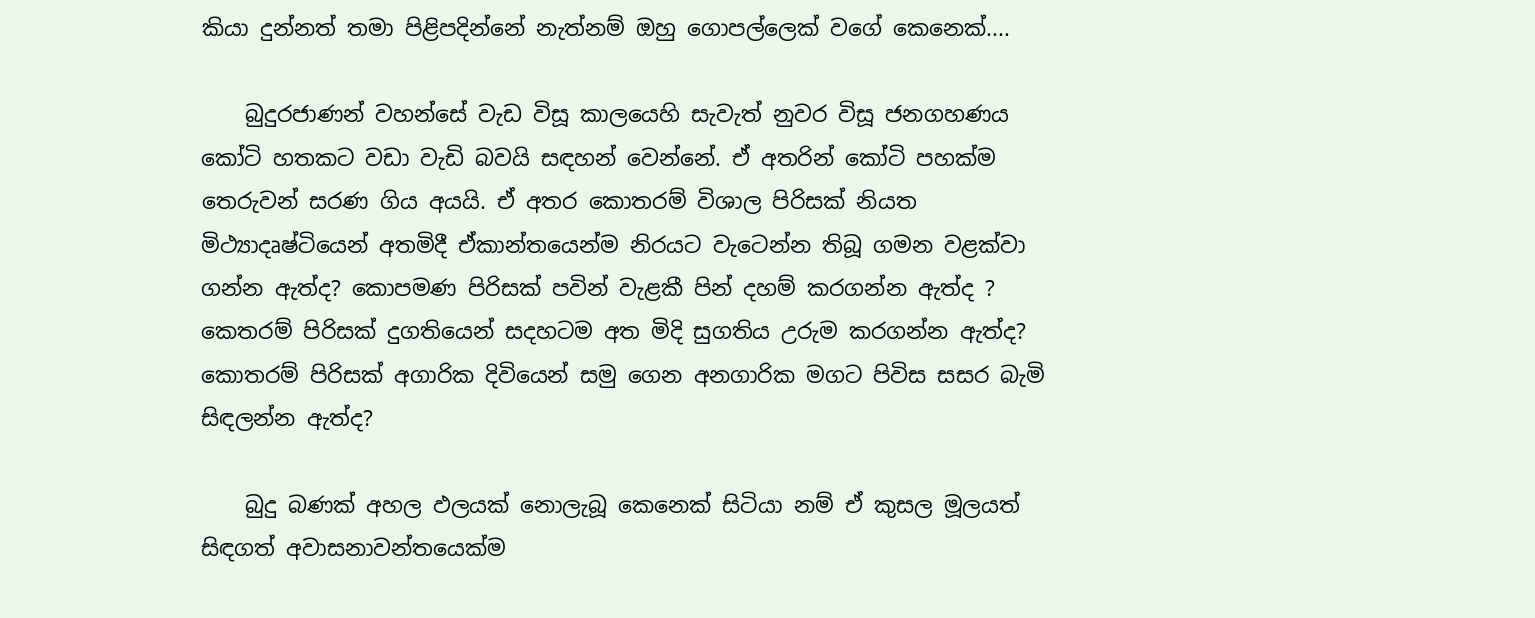කියා දුන්නත් තමා පිළිපදින්නේ නැත්නම් ඔහු ගොපල්ලෙක් වගේ කෙනෙක්....

    බුදුරජාණන් වහන්සේ වැඩ විසූ කාලයෙහි සැවැත් නුවර විසූ ජනගහණය කෝටි හතකට වඩා වැඩි බවයි සඳහන් වෙන්නේ. ඒ අතරින් කෝටි පහක්ම තෙරුවන් සරණ ගිය අයයි. ඒ අතර කොතරම් විශාල පිරිසක් නියත මිථ්‍යාදෘෂ්ටියෙන් අතමිදී ඒකාන්තයෙන්ම නිරයට වැටෙන්න තිබූ ගමන වළක්වා ගන්න ඇත්ද? කොපමණ පිරිසක් පවින් වැළකී පින් දහම් කරගන්න ඇත්ද ? කෙතරම් පිරිසක් දුගතියෙන් සදහටම අත මිදි සුගතිය උරුම කරගන්න ඇත්ද? කොතරම් පිරිසක් අගාරික දිවියෙන් සමු ගෙන අනගාරික මගට පිවිස සසර බැමි සිඳලන්න ඇත්ද?

    බුදු බණක් අහල ඵලයක් නොලැබූ කෙනෙක් සිටියා නම් ඒ කුසල මූලයත් සිඳගත් අවාසනාවන්තයෙක්ම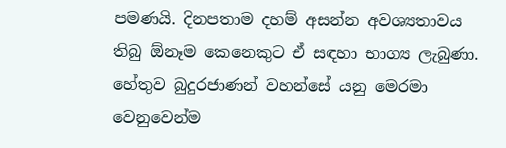පමණයි. දිනපතාම දහම් අසන්න අවශ්‍යතාවය තිබු ඕනෑම කෙනෙකුට ඒ සඳහා භාග්‍ය ලැබුණා. හේතුව බුදුරජාණන් වහන්සේ යනු මෙරමා වෙනුවෙන්ම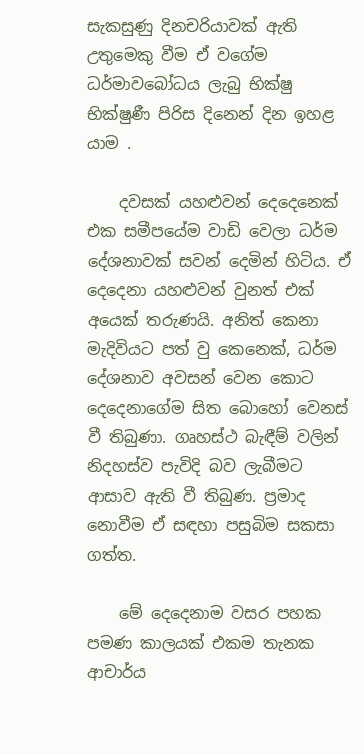සැකසුණු දිනචරියාවක් ඇති උතුමෙකු වීම ඒ වගේම ධර්මාවබෝධය ලැබු භික්ෂු භික්ෂුණී පිරිස දිනෙන් දින ඉහළ යාම .

    දවසක් යහළුවන් දෙදෙනෙක් එක සමීපයේම වාඩි වෙලා ධර්ම දේශනාවක් සවන් දෙමින් හිටිය. ඒ දෙදෙනා යහළුවන් වුනත් එක් අයෙක් තරුණයි. අනිත් කෙනා මැදිවියට පත් වු කෙනෙක්, ධර්ම දේශනාව අවසන් වෙන කොට දෙදෙනාගේම සිත බොහෝ වෙනස් වී තිබුණා. ගෘහස්ථ බැඳීම් වලින් නිදහස්ව පැවිදි බව ලැබීමට ආසාව ඇති වී තිබුණ. ප්‍රමාද නොවීම ඒ සඳහා පසුබිම සකසා ගත්ත.

    මේ දෙදෙනාම වසර පහක පමණ කාලයක් එකම තැනක ආචාර්ය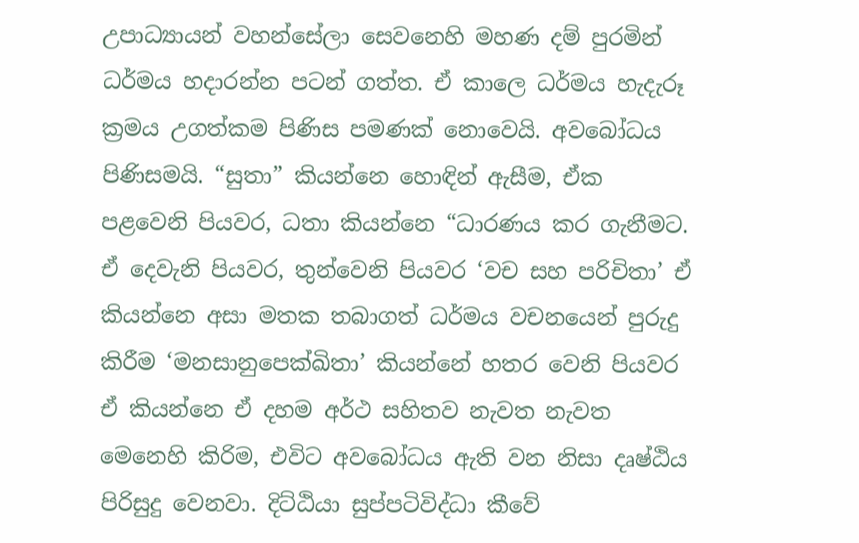උපාධ්‍යායන් වහන්සේලා සෙවනෙහි මහණ දම් පුරමින් ධර්මය හදාරන්න පටන් ගත්ත. ඒ කාලෙ ධර්මය හැදැරූ ක්‍රමය උගත්කම පිණිස පමණක් නොවෙයි. අවබෝධය පිණිසමයි. “සුතා” කියන්නෙ හොඳින් ඇසීම, ඒක පළවෙනි පියවර, ධතා කියන්නෙ “ධාරණය කර ගැනීමට. ඒ දෙවැනි පියවර, තුන්වෙනි පියවර ‘වච සහ පරිචිතා’ ඒ කියන්නෙ අසා මතක තබාගත් ධර්මය වචනයෙන් පුරුදු කිරීම ‘මනසානුපෙක්ඛිතා’ කියන්නේ හතර වෙනි පියවර ඒ කියන්නෙ ඒ දහම අර්ථ සහිතව නැවත නැවත මෙනෙහි කිරිම, එවිට අවබෝධය ඇති වන නිසා දෘෂ්ඨිය පිරිසුදු වෙනවා. දිට්ඨියා සුප්පටිවිද්ධා කීවේ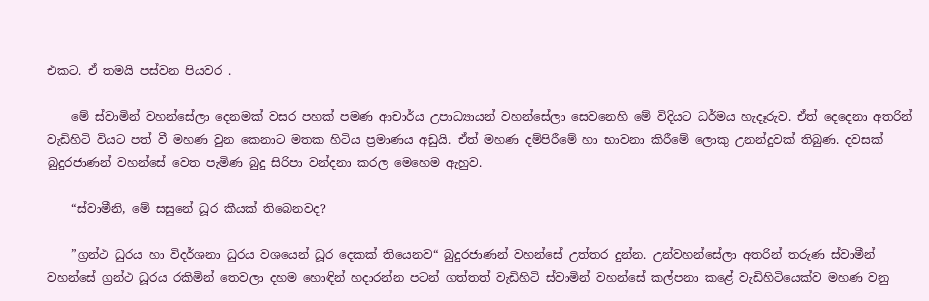එකට. ඒ තමයි පස්වන පියවර .

    මේ ස්වාමින් වහන්සේලා දෙනමක් වසර පහක් පමණ ආචාර්ය උපාධ්‍යායන් වහන්සේලා සෙවනෙහි මේ විදියට ධර්මය හැදෑරුව. ඒත් දෙදෙනා අතරින් වැඩිහිටි වියට පත් වී මහණ වුන කෙනාට මතක හිටිය ප්‍රමාණය අඩුයි. ඒත් මහණ දම්පිරීමේ හා භාවනා කිරීමේ ලොකු උනන්දුවක් තිබුණ. දවසක් බුදුරජාණන් වහන්සේ වෙත පැමිණ බුදු සිරිපා වන්දනා කරල මෙහෙම ඇහුව.

    “ස්වාමීනි, මේ සසුනේ ධූර කීයක් තිබෙනවද?

    ”ග්‍රන්ථ ධුරය හා විදර්ශනා ධුරය වශයෙන් ධූර දෙකක් තියෙනව“ බුදුරජාණන් වහන්සේ උත්තර දුන්න. උන්වහන්සේලා අතරින් තරුණ ස්වාමීන් වහන්සේ ග්‍රන්ථ ධූරය රකිමින් තෙවලා දහම හොඳින් හදාරන්න පටන් ගත්තත් වැඩිහිටි ස්වාමින් වහන්සේ කල්පනා කළේ වැඩිහිටියෙක්ව මහණ වනු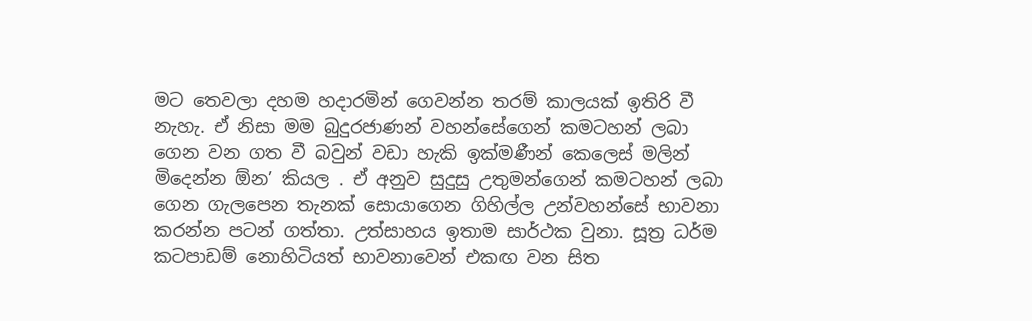මට තෙවලා දහම හදාරමින් ගෙවන්න තරම් කාලයක් ඉතිරි වී නැහැ. ඒ නිසා මම බුදුරජාණන් වහන්සේගෙන් කමටහන් ලබා ගෙන වන ගත වී බවුන් වඩා හැකි ඉක්මණීන් කෙලෙස් මලින් මිදෙන්න ඕන’ කියල . ඒ අනුව සුදුසු උතුමන්ගෙන් කමටහන් ලබා ගෙන ගැලපෙන තැනක් සොයාගෙන ගිහිල්ල උන්වහන්සේ භාවනා කරන්න පටන් ගත්තා. උත්සාහය ඉතාම සාර්ථක වුනා. සූත්‍ර ධර්ම කටපාඩම් නොහිටියත් භාවනාවෙන් එකඟ වන සිත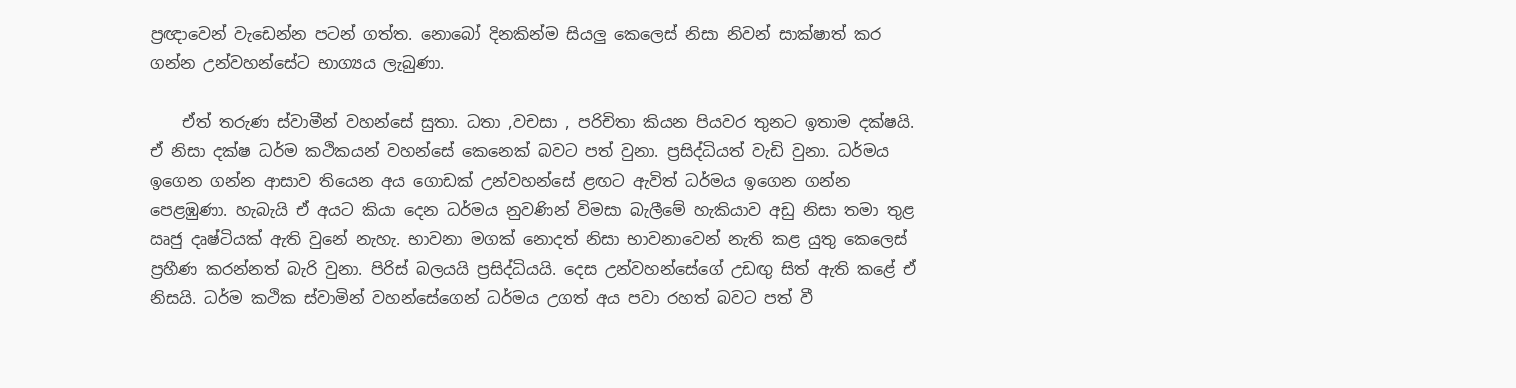ප්‍රඥාවෙන් වැඩෙන්න පටන් ගත්ත. නොබෝ දිනකින්ම සියලු කෙලෙස් නිසා නිවන් සාක්ෂාත් කර ගන්න උන්වහන්සේට භාග්‍යය ලැබුණා.

    ඒත් තරුණ ස්වාමීන් වහන්සේ සුතා. ධතා ,වචසා , පරිචිතා කියන පියවර තුනට ඉතාම දක්ෂයි. ඒ නිසා දක්ෂ ධර්ම කථිකයන් වහන්සේ කෙනෙක් බවට පත් වුනා. ප්‍රසිද්ධියත් වැඩි වුනා. ධර්මය ඉගෙන ගන්න ආසාව තියෙන අය ගොඩක් උන්වහන්සේ ළඟට ඇවිත් ධර්මය ඉගෙන ගන්න පෙළඹුණා. හැබැයි ඒ අයට කියා දෙන ධර්මය නුවණින් විමසා බැලීමේ හැකියාව අඩු නිසා තමා තුළ ඍජු දෘෂ්ටියක් ඇති වුනේ නැහැ. භාවනා මගක් නොදත් නිසා භාවනාවෙන් නැති කළ යුතු කෙලෙස් ප්‍රහීණ කරන්නත් බැරි වුනා. පිරිස් බලයයි ප්‍රසිද්ධියයි. දෙස උන්වහන්සේගේ උඩඟු සිත් ඇති කළේ ඒ නිසයි. ධර්ම කථික ස්වාමින් වහන්සේගෙන් ධර්මය උගත් අය පවා රහත් බවට පත් වී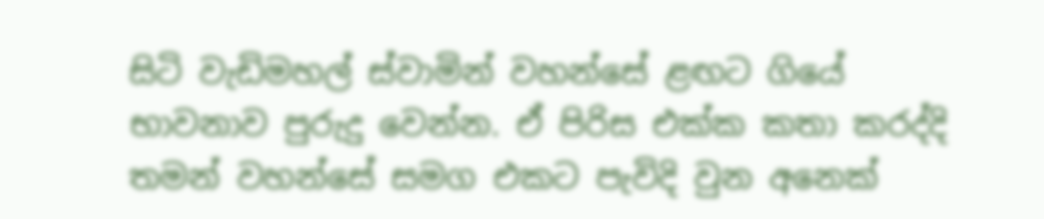සිටි වැඩිමහල් ස්වාමින් වහන්සේ ළඟට ගියේ භාවනාව පුරුදු වෙන්න. ඒ පිරිස එක්ක කතා කරද්දි තමන් වහන්සේ සමග එකට පැවිදි වුන අනෙක්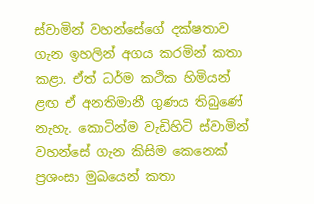ස්වාමින් වහන්සේගේ දක්ෂතාව ගැන ඉහලින් අගය කරමින් කතා කළා. ඒත් ධර්ම කථික හිමියන් ළඟ ඒ අනතිමානී ගුණය තිබුණේ නැහැ. කොටින්ම වැඩිහිටි ස්වාමින් වහන්සේ ගැන කිසිම කෙනෙක් ප්‍රශංසා මුඛයෙන් කතා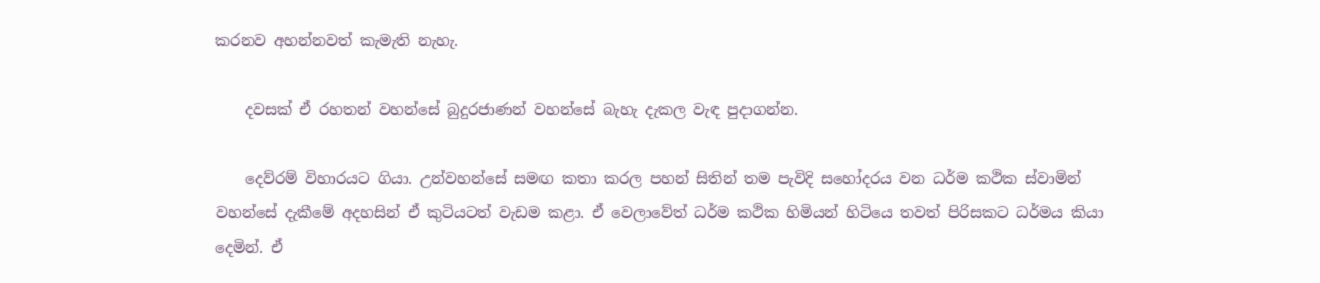කරනව අහන්නවත් කැමැති නැහැ.

    දවසක් ඒ රහතන් වහන්සේ බුදුරජාණන් වහන්සේ බැහැ දැකල වැඳ පුදාගන්න.

    දෙව්රම් විහාරයට ගියා. උන්වහන්සේ සමඟ කතා කරල පහන් සිතින් තම පැවිදි සහෝදරය වන ධර්ම කථික ස්වාමින් වහන්සේ දැකීමේ අදහසින් ඒ කුටියටත් වැඩම කළා. ඒ වෙලාවේත් ධර්ම කථික හිමියන් හිටියෙ තවත් පිරිසකට ධර්මය කියා දෙමින්. ඒ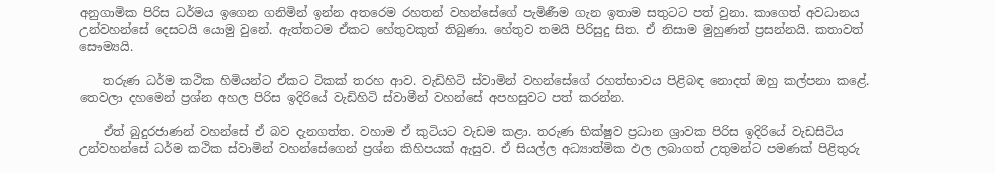අනුගාමික පිරිස ධර්මය ඉගෙන ගනිමින් ඉන්න අතරෙම රහතන් වහන්සේගේ පැමිණීම ගැන ඉතාම සතුටට පත් වුනා. කාගෙත් අවධානය උන්වහන්සේ දෙසටයි යොමු වුනේ. ඇත්තටම ඒකට හේතුවකුත් තිබුණා. හේතුව තමයි පිරිසුදු සිත. ඒ නිසාම මුහුණත් ප්‍රසන්නයි. කතාවත් සෞම්‍යයි.

    තරුණ ධර්ම කථික හිමියන්ට ඒකට ටිකක් තරහ ආව. වැඩිහිටි ස්වාමින් වහන්සේගේ රහත්භාවය පිළිබඳ නොදත් ඔහු කල්පනා කළේ. තෙවලා දහමෙන් ප්‍රශ්න අහල පිරිස ඉදිරියේ වැඩිහිටි ස්වාමීන් වහන්සේ අපහසුවට පත් කරන්න.

    ඒත් බුදුරජාණන් වහන්සේ ඒ බව දැනගත්ත. වහාම ඒ කුටියට වැඩම කළා. තරුණ භික්ෂුව ප්‍රධාන ශ්‍රාවක පිරිස ඉදිරියේ වැඩසිටිය උන්වහන්සේ ධර්ම කථික ස්වාමින් වහන්සේගෙන් ප්‍රශ්න කිහිපයක් ඇසුව. ඒ සියල්ල අධ්‍යාත්මික ඵල ලබාගත් උතුමන්ට පමණක් පිළිතුරු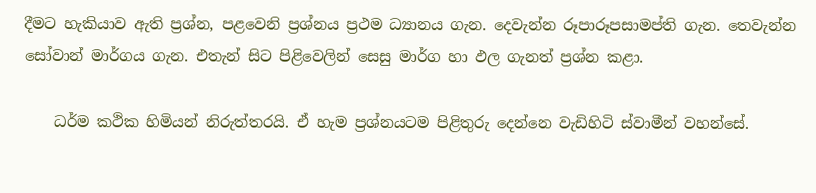දීමට හැකියාව ඇති ප්‍රශ්න, පළවෙනි ප්‍රශ්නය ප්‍රථම ධ්‍යානය ගැන. දෙවැන්න රූපාරූපසාමප්ති ගැන. තෙවැන්න සෝවාන් මාර්ගය ගැන. එතැන් සිට පිළිවෙලින් සෙසු මාර්ග හා ඵල ගැනත් ප්‍රශ්න කළා.

    ධර්ම කථික හිමියන් නිරුත්තරයි. ඒ හැම ප්‍රශ්නයටම පිළිතුරු දෙන්නෙ වැඩිහිටි ස්වාමීන් වහන්සේ.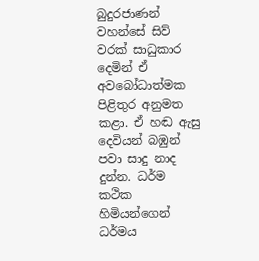බුදුරජාණන් වහන්සේ සිව් වරක් සාධුකාර දෙමින් ඒ අවබෝධාත්මක පිළිතුර අනුමත කළා. ඒ හඬ ඇසු දෙවියන් බඹුන් පවා සාදු නාද දුන්න. ධර්ම කථික හිමියන්ගෙන් ධර්මය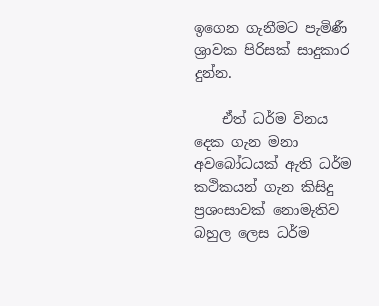ඉගෙන ගැනීමට පැමිණී ශ්‍රාවක පිරිසක් සාදුකාර දුන්න.

    ඒත් ධර්ම විනය දෙක ගැන මනා අවබෝධයක් ඇති ධර්ම කථිකයන් ගැන කිසිදු ප්‍රශංසාවක් නොමැතිව බහුල ලෙස ධර්ම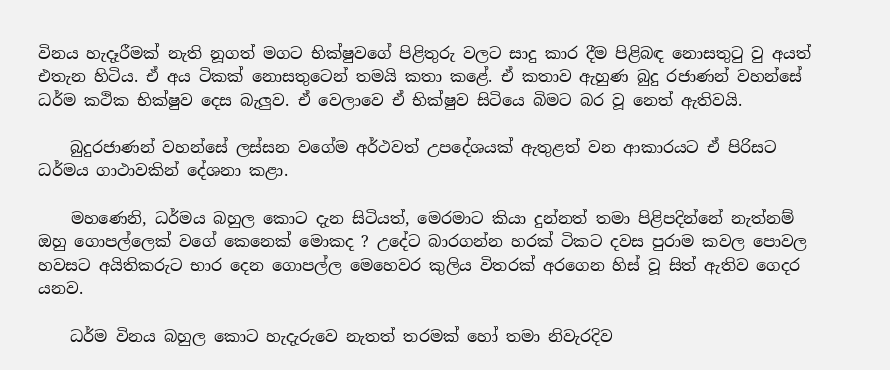විනය හැදෑරීමක් නැති නූගත් මගට භික්ෂුවගේ පිළිතුරු වලට සාදු කාර දීම පිළිබඳ නොසතුටු වු අයත් එතැන හිටිය. ඒ අය ටිකක් නොසතුටෙන් තමයි කතා කළේ. ඒ කතාව ඇහුණ බුදු රජාණන් වහන්සේ ධර්ම කථික භික්ෂුව දෙස බැලුව. ඒ වෙලාවෙ ඒ භික්ෂුව සිටියෙ බිමට බර වූ නෙත් ඇතිවයි.

    බුදුරජාණන් වහන්සේ ලස්සන වගේම අර්ථවත් උපදේශයක් ඇතුළත් වන ආකාරයට ඒ පිරිසට ධර්මය ගාථාවකින් දේශනා කළා.

    මහණෙනි, ධර්මය බහුල කොට දැන සිටියත්, මෙරමාට කියා දුන්නත් තමා පිළිපදින්නේ නැත්නම් ඔහු ගොපල්ලෙක් වගේ කෙනෙක් මොකද ? උදේට බාරගන්න හරක් ටිකට දවස පුරාම කවල පොවල හවසට අයිතිකරුට භාර දෙන ගොපල්ල මෙහෙවර කුලිය විතරක් අරගෙන හිස් වූ සිත් ඇතිව ගෙදර යනව.

    ධර්ම විනය බහුල කොට හැදැරුවෙ නැතත් තරමක් හෝ තමා නිවැරදිව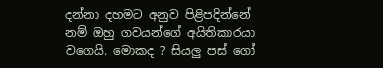දන්නා දහමට අනුව පිළිපදින්නේ නම් ඔහු ගවයන්ගේ අයිතිකාරයා වගෙයි. මොකද ? සියලු පස් ගෝ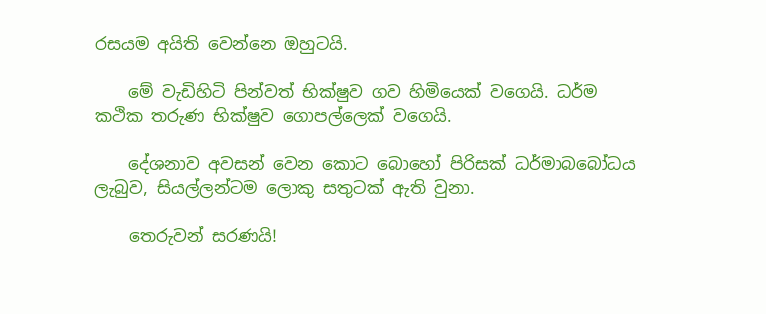රසයම අයිති වෙන්නෙ ඔහුටයි.

    මේ වැඩිහිටි පින්වත් භික්ෂුව ගව හිමියෙක් වගෙයි. ධර්ම කථික තරුණ භික්ෂුව ගොපල්ලෙක් වගෙයි.

    දේශනාව අවසන් වෙන කොට බොහෝ පිරිසක් ධර්මාබබෝධය ලැබුව, සියල්ලන්ටම ලොකු සතුටක් ඇති වුනා.

    තෙරුවන් සරණයි!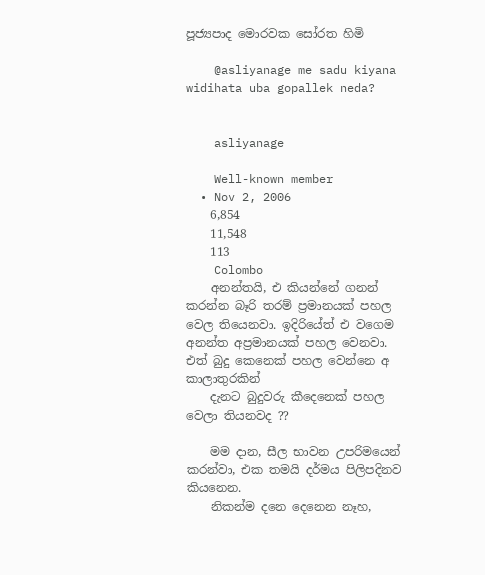පූජ්‍යපාද මොරවක සෝරත හිමි

    @asliyanage me sadu kiyana widihata uba gopallek neda?


    asliyanage

    Well-known member
  • Nov 2, 2006
    6,854
    11,548
    113
    Colombo
    අනන්තයි, එ කියන්නේ ගනන් කරන්න බෑරි තරම් ප්‍රමානයක් පහල වෙල තියෙනවා. ඉදිරියේත් එ වගෙම අනන්ත අප්‍රමානයක් පහල වෙනවා. එත් බුදු කෙනෙක් පහල වෙන්නෙ අ කාලාතුරකින්
    දැනට බුදුවරු කීදෙනෙක් පහල වෙලා තියනවද ??

    මම දාන, සීල භාවන උපරිමයෙන් කරන්වා, එක තමයි දර්මය පිලිපදිනව කියනෙන.
    නිකන්ම දනෙ දෙනෙන නෑහ,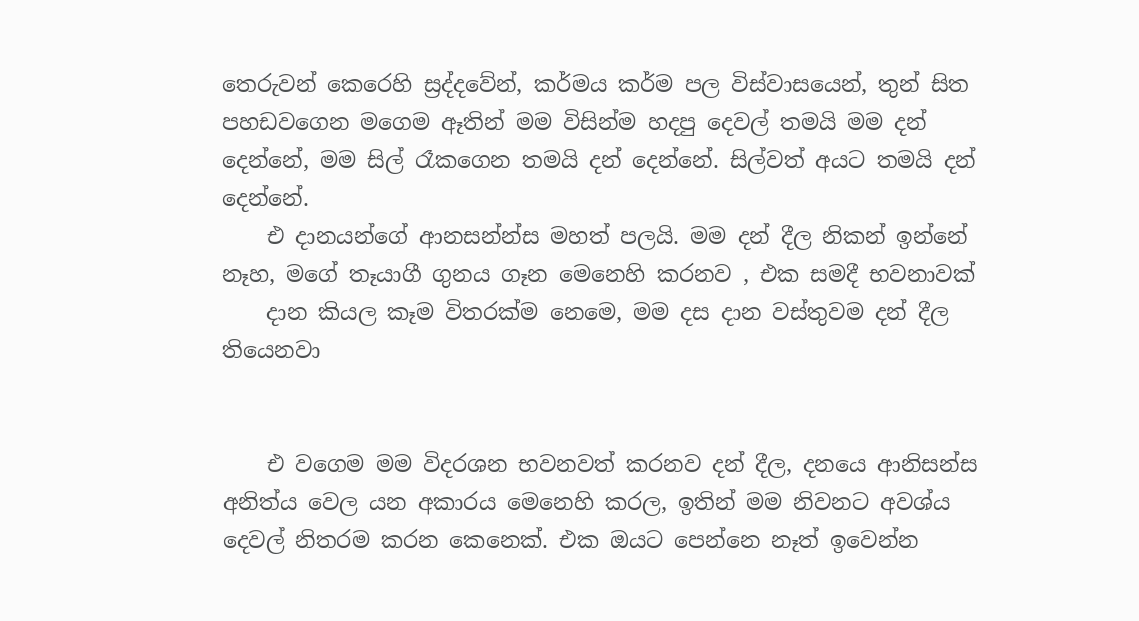තෙරුවන් කෙරෙහි ස්‍රද්දවේන්, කර්මය කර්ම පල විස්වාසයෙන්, තුන් සිත පහඩවගෙන මගෙම ඈතින් මම විසින්ම හදපු දෙවල් තමයි මම දන් දෙන්නේ, මම සිල් රෑකගෙන තමයි දන් දෙන්නේ. සිල්වත් අයට තමයි දන් දෙන්නේ.
    එ දානයන්ගේ ආනසන්න්ස මහත් පලයි. මම දන් දීල නිකන් ඉන්නේ නෑහ, මගේ තෑයාගී ගුනය ගෑන මෙනෙහි කරනව , එක සමදී භවනාවක්
    දාන කියල කෑම විතරක්ම නෙමෙ, මම දස දාන වස්තුවම දන් දීල තියෙනවා


    එ වගෙම මම විදරශන භවනවත් කරනව දන් දීල, දනයෙ ආනිසන්ස අනිත්ය වෙල යන අකාරය මෙනෙහි කරල, ඉතින් මම නිවනට අවශ්ය දෙවල් නිතරම කරන කෙනෙක්. එක ඔයට පෙන්නෙ නෑත් ඉවෙන්න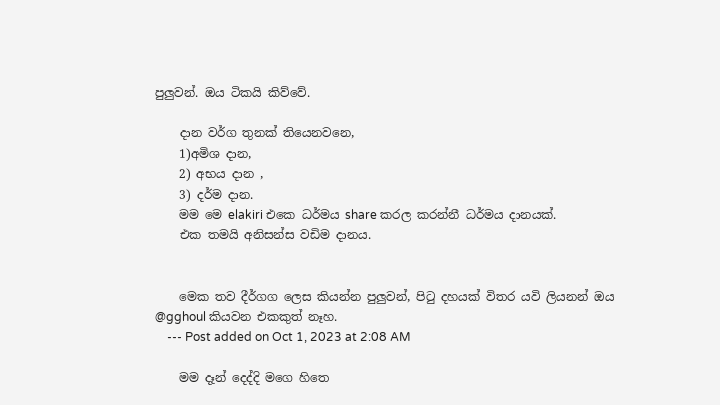පුලුවන්. ඔය ටිකයි කිව්වේ.

    දාන වර්ග තුනක් තියෙනවනෙ,
    1)අමිශ දාන,
    2) අභය දාන ,
    3) දර්ම දාන.
    මම මෙ elakiri එකෙ ධර්මය share කරල කරන්නී ධර්මය දානයක්.
    එක තමයි අනිසන්ස වඩිම දානය.


    මෙක තව දීර්ගග ලෙස කියන්න පුලුවන්, පිටු දහයක් විතර යවි ලියනන් ඔය @gghoul කියවන එකකුත් නෑහ.
    --- Post added on Oct 1, 2023 at 2:08 AM

    මම දෑන් දෙද්දි මගෙ හිතෙ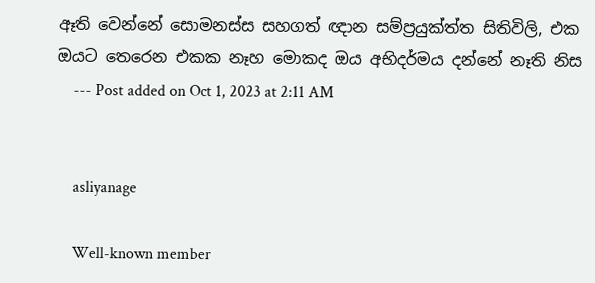ඈති වෙන්නේ සොමනස්ස සහගත් ඥාන සම්ප්‍රයුක්ත්ත සිතිවිලි, එක ඔයට තෙරෙන එකක නෑහ මොකද ඔය අභිදර්මය දන්නේ නෑති නිස
    --- Post added on Oct 1, 2023 at 2:11 AM


    asliyanage

    Well-known member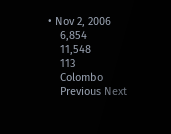• Nov 2, 2006
    6,854
    11,548
    113
    Colombo
    Previous Next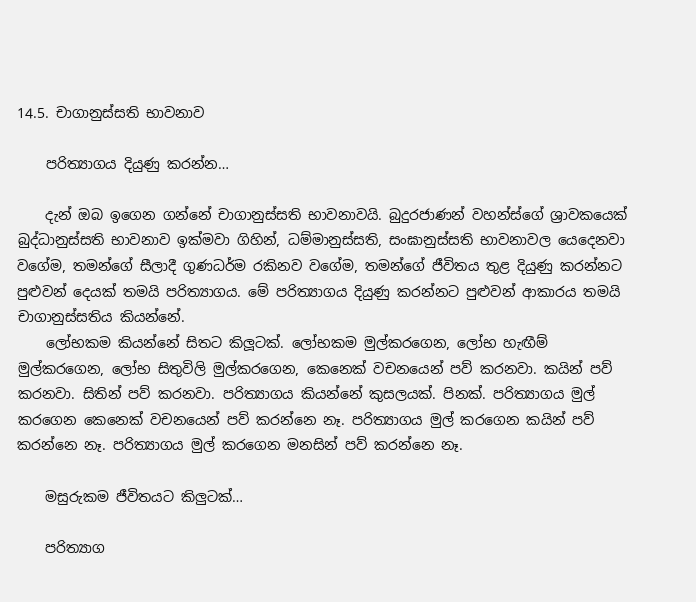14.5. චාගානුස්සති භාවනාව

    පරිත්‍යාගය දියුණු කරන්න…

    දැන් ඔබ ඉගෙන ගන්නේ චාගානුස්සති භාවනාවයි. බුදුරජාණන් වහන්ස්ගේ ශ්‍රාවකයෙක් බුද්ධානුස්සති භාවනාව ඉක්මවා ගිහින්, ධම්මානුස්සති, සංඝානුස්සති භාවනාවල යෙදෙනවා වගේම, තමන්ගේ සීලාදී ගුණධර්ම රකිනව වගේම, තමන්ගේ ජීවිතය තුළ දියුණු කරන්නට පුළුවන් දෙයක් තමයි පරිත්‍යාගය. මේ පරිත්‍යාගය දියුණු කරන්නට පුළුවන් ආකාරය තමයි චාගානුස්සතිය කියන්නේ.
    ලෝභකම කියන්නේ සිතට කිලූටක්. ලෝභකම මුල්කරගෙන, ලෝභ හැඟීම් මුල්කරගෙන, ලෝභ සිතුවිලි මුල්කරගෙන, කෙනෙක් වචනයෙන් පව් කරනවා. කයින් පව් කරනවා. සිතින් පව් කරනවා. පරිත්‍යාගය කියන්නේ කුසලයක්. පිනක්. පරිත්‍යාගය මුල් කරගෙන කෙනෙක් වචනයෙන් පව් කරන්නෙ නෑ. පරිත්‍යාගය මුල් කරගෙන කයින් පව් කරන්නෙ නෑ. පරිත්‍යාගය මුල් කරගෙන මනසින් පව් කරන්නෙ නෑ.

    මසුරුකම ජීවිතයට කිලුටක්…

    පරිත්‍යාග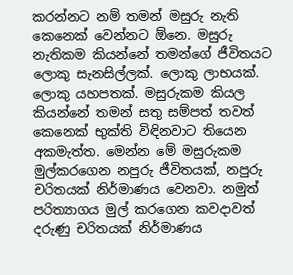කරන්නට නම් තමන් මසුරු නැති කෙනෙක් වෙන්නට ඕනෙ. මසුරු නැතිකම කියන්නේ තමන්ගේ ජීවිතයට ලොකු සැනසිල්ලක්. ලොකු ලාභයක්. ලොකු යහපතක්. මසුරුකම කියල කියන්නේ තමන් සතු සම්පත් තවත් කෙනෙක් භුක්ති විඳිනවාට තියෙන අකමැත්ත. මෙන්න මේ මසුරුකම මුල්කරගෙන නපුරු ජීවිතයක්, නපුරු චරිතයක් නිර්මාණය වෙනවා. නමුත් පරිත්‍යාගය මුල් කරගෙන කවදාවත් දරුණු චරිතයක් නිර්මාණය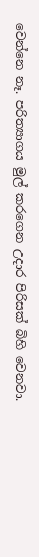වෙන්නෙ නෑ. පරිත්‍යාගය මුල් කරගෙන උදාර පිරිසක් බිහි වෙනවා.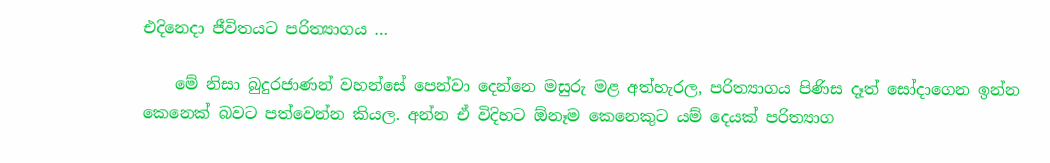එදිනෙදා ජීවිතයට පරිත්‍යාගය …

    මේ නිසා බුදුරජාණන් වහන්සේ පෙන්වා දෙන්නෙ මසුරු මළ අත්හැරල, පරිත්‍යාගය පිණිස දෑත් සෝදාගෙන ඉන්න කෙනෙක් බවට පත්වෙන්න කියල. අන්න ඒ විදිහට ඕනෑම කෙනෙකුට යම් දෙයක් පරිත්‍යාග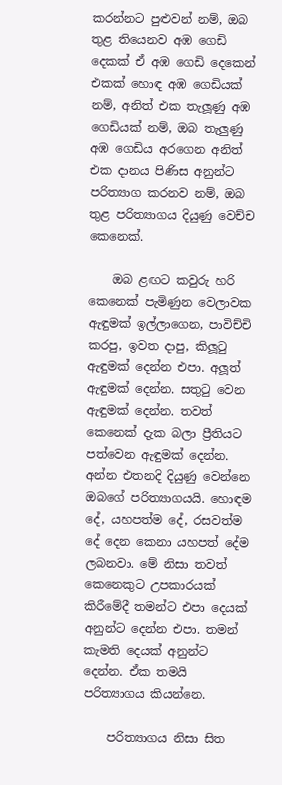කරන්නට පුළුවන් නම්, ඔබ තුළ තියෙනව අඹ ගෙඩි දෙකක් ඒ අඹ ගෙඩි දෙකෙන් එකක් හොඳ අඹ ගෙඩියක් නම්, අනිත් එක තැලූණු අඹ ගෙඩියක් නම්, ඔබ තැලුණු අඹ ගෙඩිය අරගෙන අනිත් එක දානය පිණිස අනුන්ට පරිත්‍යාග කරනව නම්, ඔබ තුළ පරිත්‍යාගය දියුණු වෙච්ච කෙනෙක්.

    ඔබ ළඟට කවුරු හරි කෙනෙක් පැමිණුන වෙලාවක ඇඳුමක් ඉල්ලාගෙන, පාවිච්චි කරපු, ඉවත දාපු, කිලූටු ඇඳුමක් දෙන්න එපා. අලූත් ඇඳුමක් දෙන්න. සතුටු වෙන ඇඳුමක් දෙන්න. තවත් කෙනෙක් දැක බලා ප්‍රීතියට පත්වෙන ඇඳුමක් දෙන්න. අන්න එතනදි දියුණු වෙන්නෙ ඔබගේ පරිත්‍යාගයයි. හොඳම දේ, යහපත්ම දේ, රසවත්ම දේ දෙන කෙනා යහපත් දේම ලබනවා. මේ නිසා තවත් කෙනෙකුට උපකාරයක් කිරීමේදී තමන්ට එපා දෙයක් අනුන්ට දෙන්න එපා. තමන් කැමති දෙයක් අනුන්ට දෙන්න. ඒක තමයි පරිත්‍යාගය කියන්නෙ.

    පරිත්‍යාගය නිසා සිත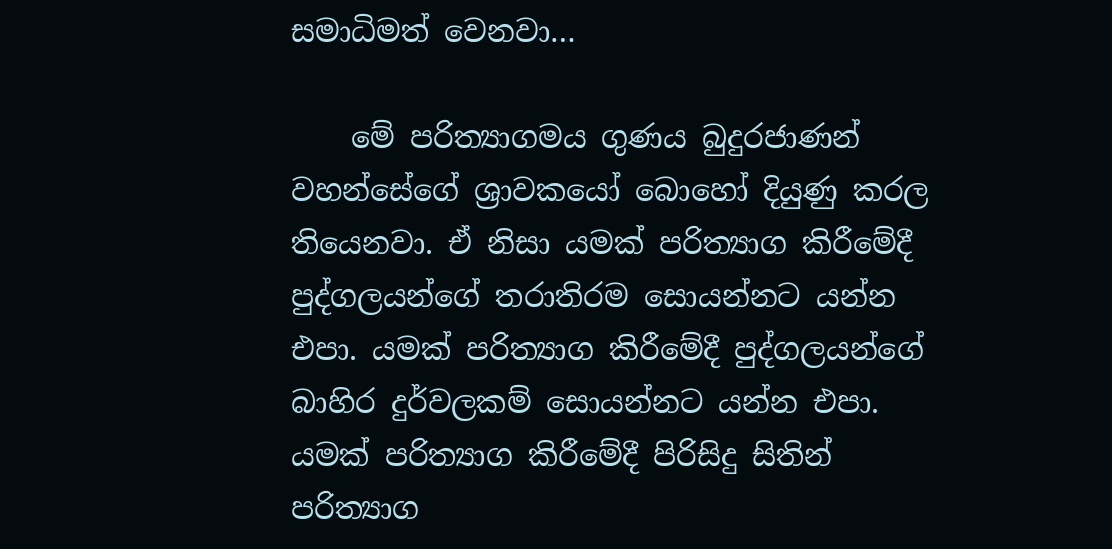සමාධිමත් වෙනවා…

    මේ පරිත්‍යාගමය ගුණය බුදුරජාණන් වහන්සේගේ ශ්‍රාවකයෝ බොහෝ දියුණු කරල තියෙනවා. ඒ නිසා යමක් පරිත්‍යාග කිරීමේදී පුද්ගලයන්ගේ තරාතිරම සොයන්නට යන්න එපා. යමක් පරිත්‍යාග කිරීමේදී පුද්ගලයන්ගේ බාහිර දුර්වලකම් සොයන්නට යන්න එපා. යමක් පරිත්‍යාග කිරීමේදී පිරිසිදු සිතින් පරිත්‍යාග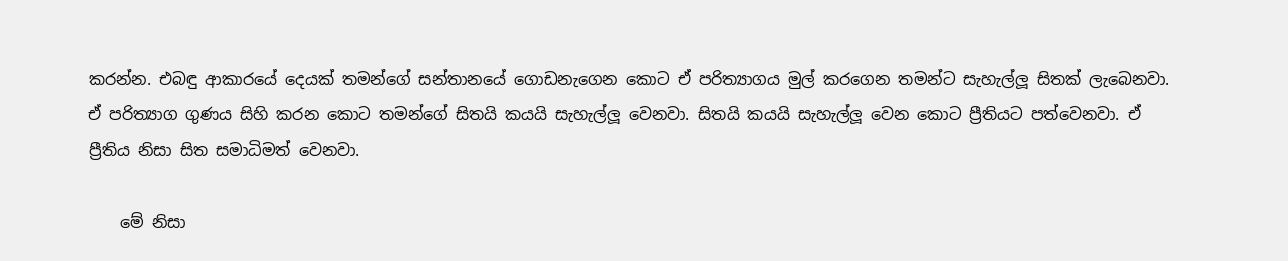කරන්න. එබඳු ආකාරයේ දෙයක් තමන්ගේ සන්තානයේ ගොඩනැගෙන කොට ඒ පරිත්‍යාගය මුල් කරගෙන තමන්ට සැහැල්ලූ සිතක් ලැබෙනවා. ඒ පරිත්‍යාග ගුණය සිහි කරන කොට තමන්ගේ සිතයි කයයි සැහැල්ලූ වෙනවා. සිතයි කයයි සැහැල්ලූ වෙන කොට ප්‍රීතියට පත්වෙනවා. ඒ ප්‍රීතිය නිසා සිත සමාධිමත් වෙනවා.

    මේ නිසා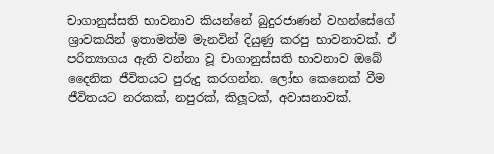චාගානුස්සති භාවනාව කියන්නේ බුදුරජාණන් වහන්සේගේ ශ්‍රාවකයින් ඉතාමත්ම මැනවින් දියුණු කරපු භාවනාවක්. ඒ පරිත්‍යාගය ඇති වන්නා වූ චාගානුස්සති භාවනාව ඔබේ දෛනික ජීවිතයට පුරුදු කරගන්න. ලෝභ කෙනෙක් වීම ජීවිතයට නරකක්, නපුරක්, කිලූටක්, අවාසනාවක්.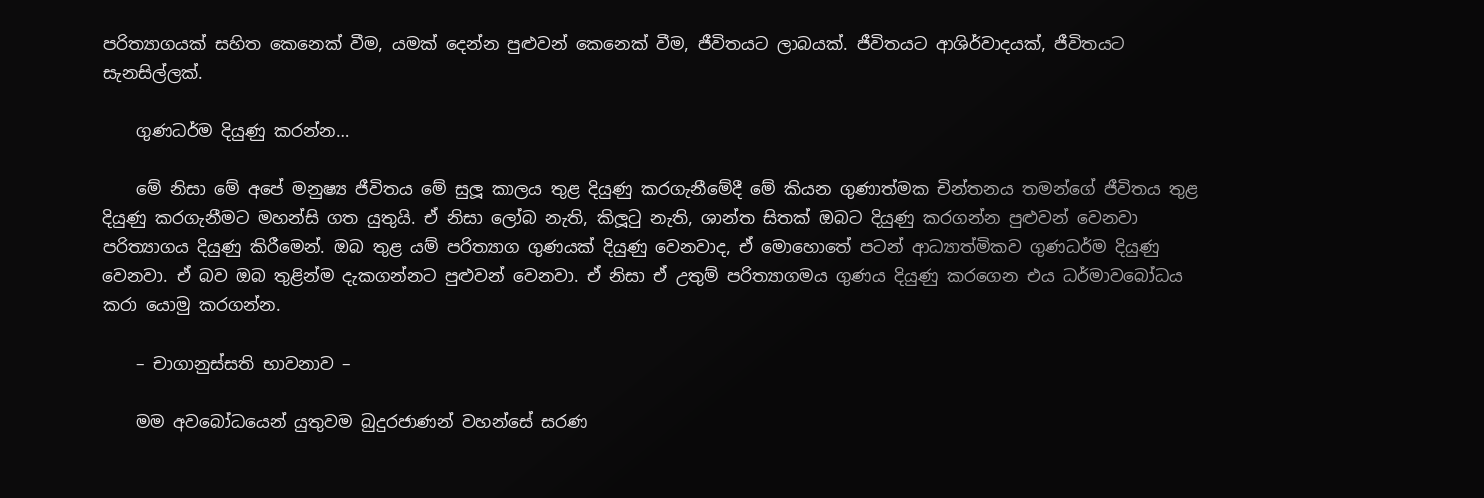පරිත්‍යාගයක් සහිත කෙනෙක් වීම, යමක් දෙන්න පුළුවන් කෙනෙක් වීම, ජීවිතයට ලාබයක්. ජීවිතයට ආශිර්වාදයක්, ජීවිතයට සැනසිල්ලක්.

    ගුණධර්ම දියුණු කරන්න…

    මේ නිසා මේ අපේ මනුෂ්‍ය ජීවිතය මේ සුලූ කාලය තුළ දියුණු කරගැනීමේදී මේ කියන ගුණාත්මක චින්තනය තමන්ගේ ජීවිතය තුළ දියුණු කරගැනීමට මහන්සි ගත යුතුයි. ඒ නිසා ලෝබ නැති, කිලූටු නැති, ශාන්ත සිතක් ඔබට දියුණු කරගන්න පුළුවන් වෙනවා පරිත්‍යාගය දියුණු කිරීමෙන්. ඔබ තුළ යම් පරිත්‍යාග ගුණයක් දියුණු වෙනවාද, ඒ මොහොතේ පටන් ආධ්‍යාත්මිකව ගුණධර්ම දියුණු වෙනවා. ඒ බව ඔබ තුළින්ම දැකගන්නට පුළුවන් වෙනවා. ඒ නිසා ඒ උතුම් පරිත්‍යාගමය ගුණය දියුණු කරගෙන එය ධර්මාවබෝධය කරා යොමු කරගන්න.

    – චාගානුස්සති භාවනාව –

    මම අවබෝධයෙන් යුතුවම බුදුරජාණන් වහන්සේ සරණ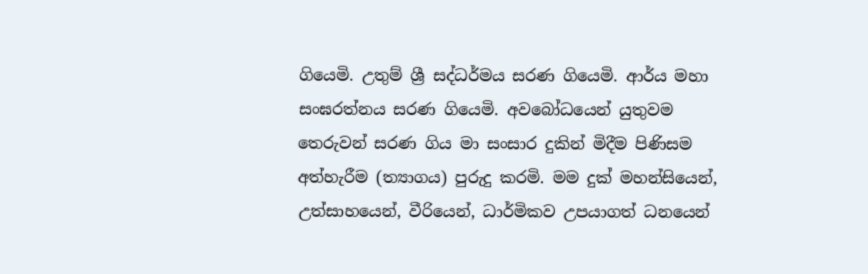ගියෙමි. උතුම් ශ්‍රී සද්ධර්මය සරණ ගියෙමි. ආර්ය මහා සංඝරත්නය සරණ ගියෙමි. අවබෝධයෙන් යුතුවම තෙරුවන් සරණ ගිය මා සංසාර දුකින් මිදීම පිණිසම අත්හැරීම (ත්‍යාගය) පුරුදු කරමි. මම දුක් මහන්සියෙන්, උත්සාහයෙන්, වීරියෙන්, ධාර්මිකව උපයාගත් ධනයෙන්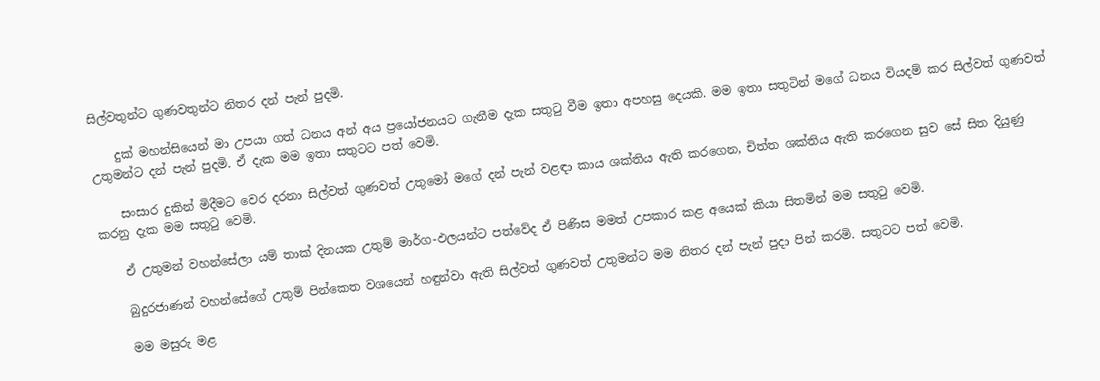සිල්වතුන්ට ගුණවතුන්ට නිතර දන් පැන් පුදමි.

    දුක් මහන්සියෙන් මා උපයා ගත් ධනය අන් අය ප්‍රයෝජනයට ගැනීම දැක සතුටු වීම ඉතා අපහසු දෙයකි. මම ඉතා සතුටින් මගේ ධනය වියදම් කර සිල්වත් ගුණවත් උතුමන්ට දන් පැන් පුදමි. ඒ දැක මම ඉතා සතුටට පත් වෙමි.

    සංසාර දුකින් මිදීමට වෙර දරනා සිල්වත් ගුණවත් උතුමෝ මගේ දන් පැන් වළඳා කාය ශක්තිය ඇති කරගෙන, චිත්ත ශක්තිය ඇති කරගෙන සුව සේ සිත දියුණු කරනු දැක මම සතුටු වෙමි.

    ඒ උතුමන් වහන්සේලා යම් තාක් දිනයක උතුම් මාර්ග-ඵලයන්ට පත්වේද ඒ පිණිස මමත් උපකාර කළ අයෙක් කියා සිතමින් මම සතුටු වෙමි.

    බුදුරජාණන් වහන්සේගේ උතුම් පින්කෙත වශයෙන් හඳුන්වා ඇති සිල්වත් ගුණවත් උතුමන්ට මම නිතර දන් පැන් පුදා පින් කරමි. සතුටට පත් වෙමි.

    මම මසුරු මළ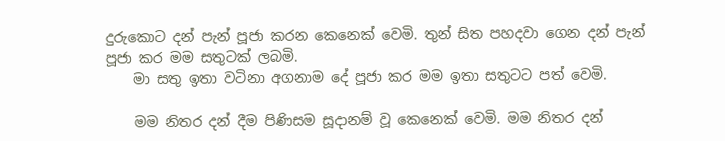දුරුකොට දන් පැන් පූජා කරන කෙනෙක් වෙමි. තුන් සිත පහදවා ගෙන දන් පැන් පූජා කර මම සතුටක් ලබමි.
    මා සතු ඉතා වටිනා අගනාම දේ පූජා කර මම ඉතා සතුටට පත් වෙමි.

    මම නිතර දන් දීම පිණිසම සූදානම් වූ කෙනෙක් වෙමි. මම නිතර දන්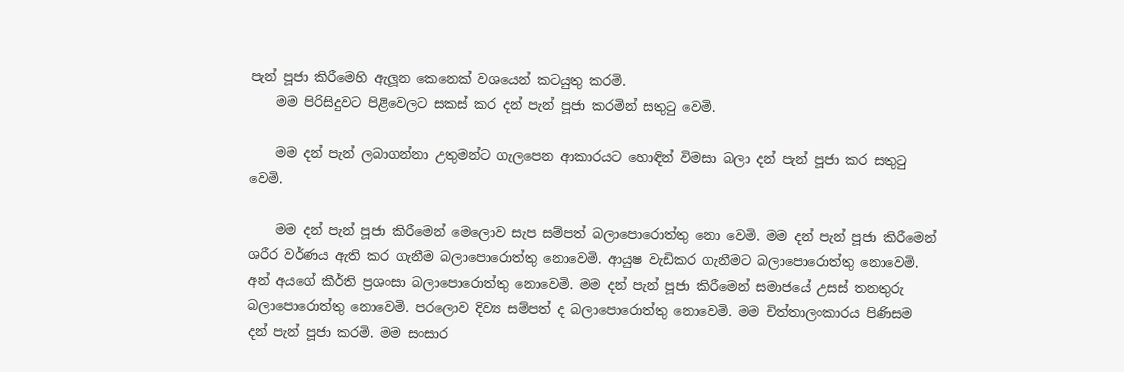පැන් පූජා කිරීමෙහි ඇලූන කෙනෙක් වශයෙන් කටයුතු කරමි.
    මම පිරිසිදුවට පිළිවෙලට සකස් කර දන් පැන් පූජා කරමින් සතුටු වෙමි.

    මම දන් පැන් ලබාගන්නා උතුමන්ට ගැලපෙන ආකාරයට හොඳින් විමසා බලා දන් පැන් පූජා කර සතුටු වෙමි.

    මම දන් පැන් පූජා කිරීමෙන් මෙලොව සැප සම්පත් බලාපොරොත්තු නො වෙමි. මම දන් පැන් පූජා කිරීමෙන් ශරීර වර්ණය ඇති කර ගැනීම බලාපොරොත්තු නොවෙමි. ආයුෂ වැඩිකර ගැනීමට බලාපොරොත්තු නොවෙමි. අන් අයගේ කීර්ති ප්‍රශංසා බලාපොරොත්තු නොවෙමි. මම දන් පැන් පූජා කිරීමෙන් සමාජයේ උසස් තනතුරු බලාපොරොත්තු නොවෙමි. පරලොව දිව්‍ය සම්පත් ද බලාපොරොත්තු නොවෙමි. මම චිත්තාලංකාරය පිණිසම දන් පැන් පූජා කරමි. මම සංසාර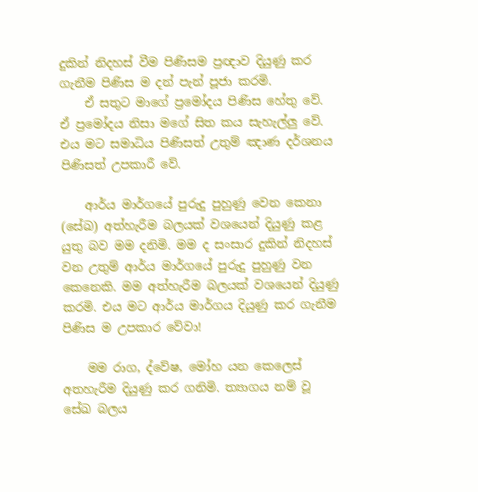දුකින් නිදහස් වීම පිණිසම ප්‍රඥාව දියුණු කර ගැනීම පිණිස ම දන් පැන් පූජා කරමි.
    ඒ සතුට මාගේ ප්‍රමෝදය පිණිස හේතු වේ. ඒ ප්‍රමෝදය නිසා මගේ සිත කය සැහැල්ලු වේ. එය මට සමාධිය පිණිසත් උතුම් ඤාණ දර්ශනය පිණිසත් උපකාරී වේ.

    ආර්ය මාර්ගයේ පුරුදු පුහුණු වෙන කෙනා (සේඛ) අත්හැරීම බලයක් වශයෙන් දියුණු කළ යුතු බව මම දනිමි. මම ද සංසාර දුකින් නිදහස් වන උතුම් ආර්ය මාර්ගයේ පුරුදු පුහුණු වන කෙනෙකි. මම අත්හැරීම බලයක් වශයෙන් දියුණු කරමි. එය මට ආර්ය මාර්ගය දියුණු කර ගැනීම පිණිස ම උපකාර වේවා!

    මම රාග, ද්වේෂ, මෝහ යන කෙලෙස් අතහැරීම දියුණු කර ගනිමි. ත්‍යාගය නම් වූ සේඛ බලය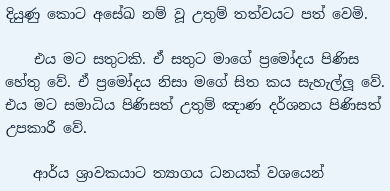දියුණු කොට අසේඛ නම් වූ උතුම් තත්වයට පත් වෙමි.

    එය මට සතුටකි. ඒ සතුට මාගේ ප්‍රමෝදය පිණිස හේතු වේ. ඒ ප්‍රමෝදය නිසා මගේ සිත කය සැහැල්ලූ වේ. එය මට සමාධිය පිණිසත් උතුම් ඤාණ දර්ශනය පිණිසත් උපකාරී වේ.

    ආර්ය ශ්‍රාවකයාට ත්‍යාගය ධනයක් වශයෙන්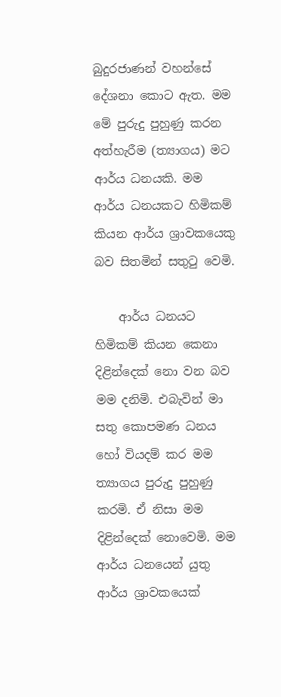බුදුරජාණන් වහන්සේ දේශනා කොට ඇත. මම මේ පුරුදු පුහුණු කරන අත්හැරීම (ත්‍යාගය) මට ආර්ය ධනයකි. මම ආර්ය ධනයකට හිමිකම් කියන ආර්ය ශ්‍රාවකයෙකු බව සිතමින් සතුටු වෙමි.

    ආර්ය ධනයට හිමිකම් කියන කෙනා දිළින්දෙක් නො වන බව මම දනිමි. එබැවින් මා සතු කොපමණ ධනය හෝ වියදම් කර මම ත්‍යාගය පුරුදු පුහුණු කරමි. ඒ නිසා මම දිළින්දෙක් නොවෙමි. මම ආර්ය ධනයෙන් යුතු ආර්ය ශ්‍රාවකයෙක්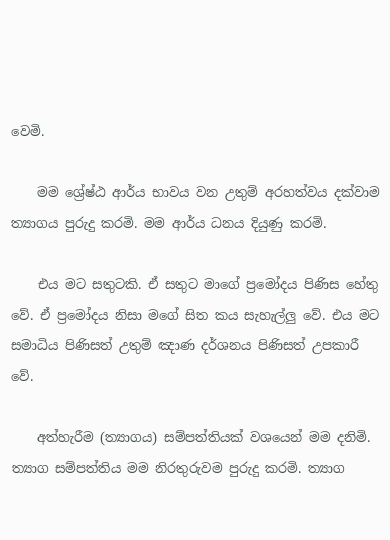වෙමි.

    මම ශ්‍රේෂ්ඨ ආර්ය භාවය වන උතුම් අරහත්වය දක්වාම ත්‍යාගය පුරුදු කරමි. මම ආර්ය ධනය දියුණු කරමි.

    එය මට සතුටකි. ඒ සතුට මාගේ ප්‍රමෝදය පිණිස හේතු වේ. ඒ ප්‍රමෝදය නිසා මගේ සිත කය සැහැල්ලු වේ. එය මට සමාධිය පිණිසත් උතුම් ඤාණ දර්ශනය පිණිසත් උපකාරී වේ.

    අත්හැරීම (ත්‍යාගය) සම්පත්තියක් වශයෙන් මම දනිමි. ත්‍යාග සම්පත්තිය මම නිරතුරුවම පුරුදු කරමි. ත්‍යාග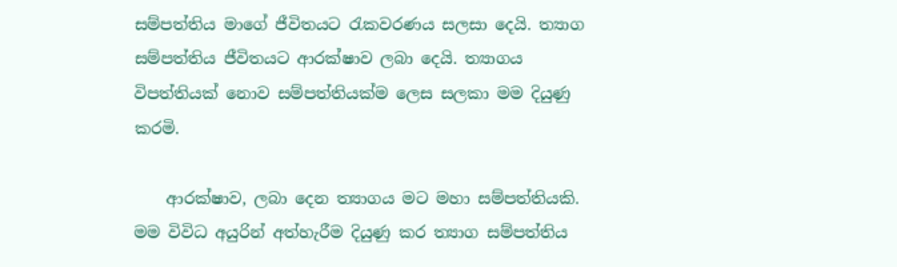සම්පත්තිය මාගේ ජීවිතයට රැකවරණය සලසා දෙයි. ත්‍යාග සම්පත්තිය ජීවිතයට ආරක්ෂාව ලබා දෙයි. ත්‍යාගය විපත්තියක් නොව සම්පත්තියක්ම ලෙස සලකා මම දියුණු කරමි.

    ආරක්ෂාව, ලබා දෙන ත්‍යාගය මට මහා සම්පත්තියකි. මම විවිධ අයුරින් අත්හැරීම දියුණු කර ත්‍යාග සම්පත්තිය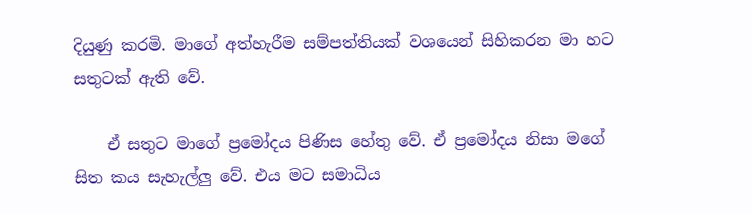දියුණු කරමි. මාගේ අත්හැරීම සම්පත්තියක් වශයෙන් සිහිකරන මා හට සතුටක් ඇති වේ.

    ඒ සතුට මාගේ ප්‍රමෝදය පිණිස හේතු වේ. ඒ ප්‍රමෝදය නිසා මගේ සිත කය සැහැල්ලු වේ. එය මට සමාධිය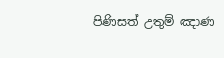පිණිසත් උතුම් ඤාණ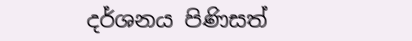දර්ශනය පිණිසත්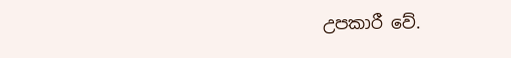උපකාරී වේ.